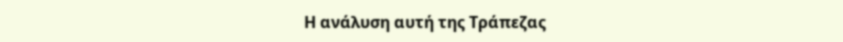Η ανάλυση αυτή της Τράπεζας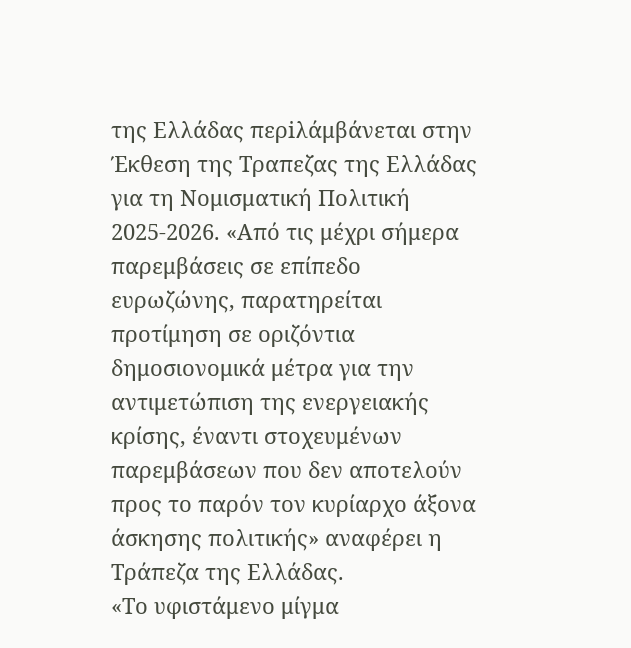της Ελλάδας περiλάμβάνεται στην Έκθεση της Τραπεζας της Ελλάδας για τη Νομισματική Πολιτική 2025-2026. «Από τις μέχρι σήμερα παρεμβάσεις σε επίπεδο ευρωζώνης, παρατηρείται προτίμηση σε οριζόντια δημοσιονομικά μέτρα για την αντιμετώπιση της ενεργειακής κρίσης, έναντι στοχευμένων παρεμβάσεων που δεν αποτελούν προς το παρόν τον κυρίαρχο άξονα άσκησης πολιτικής» αναφέρει η Τράπεζα της Ελλάδας.
«Το υφιστάμενο μίγμα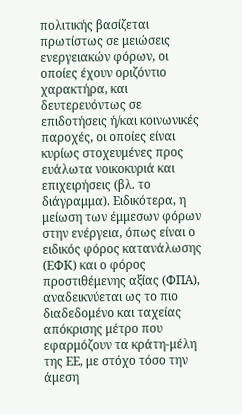πολιτικής βασίζεται πρωτίστως σε μειώσεις ενεργειακών φόρων, οι οποίες έχουν οριζόντιο χαρακτήρα, και δευτερευόντως σε επιδοτήσεις ή/και κοινωνικές παροχές, οι οποίες είναι κυρίως στοχευμένες προς ευάλωτα νοικοκυριά και επιχειρήσεις (βλ. το διάγραμμα). Ειδικότερα, η μείωση των έμμεσων φόρων στην ενέργεια, όπως είναι ο ειδικός φόρος κατανάλωσης (ΕΦΚ) και ο φόρος προστιθέμενης αξίας (ΦΠΑ), αναδεικνύεται ως το πιο διαδεδομένο και ταχείας απόκρισης μέτρο που εφαρμόζουν τα κράτη-μέλη της ΕΕ, με στόχο τόσο την άμεση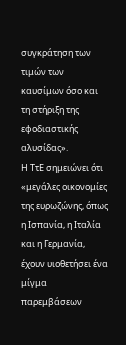συγκράτηση των τιμών των καυσίμων όσο και τη στήριξη της εφοδιαστικής αλυσίδας».
Η ΤτΕ σημειώνει ότι «μεγάλες οικονομίες της ευρωζώνης, όπως η Ισπανία, η Ιταλία και η Γερμανία, έχουν υιοθετήσει ένα μίγμα παρεμβάσεων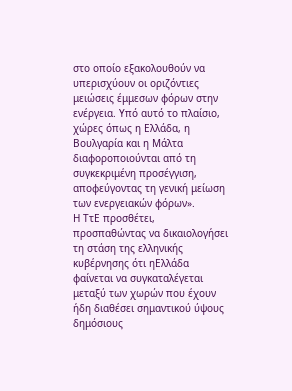στο οποίο εξακολουθούν να υπερισχύουν οι οριζόντιες μειώσεις έμμεσων φόρων στην ενέργεια. Υπό αυτό το πλαίσιο, χώρες όπως η Ελλάδα, η Βουλγαρία και η Μάλτα διαφοροποιούνται από τη συγκεκριμένη προσέγγιση, αποφεύγοντας τη γενική μείωση των ενεργειακών φόρων».
Η ΤτΕ προσθέτει, προσπαθώντας να δικαιολογήσει τη στάση της ελληνικής κυβέρνησης ότι ηΕλλάδα φαίνεται να συγκαταλέγεται μεταξύ των χωρών που έχουν ήδη διαθέσει σημαντικού ύψους δημόσιους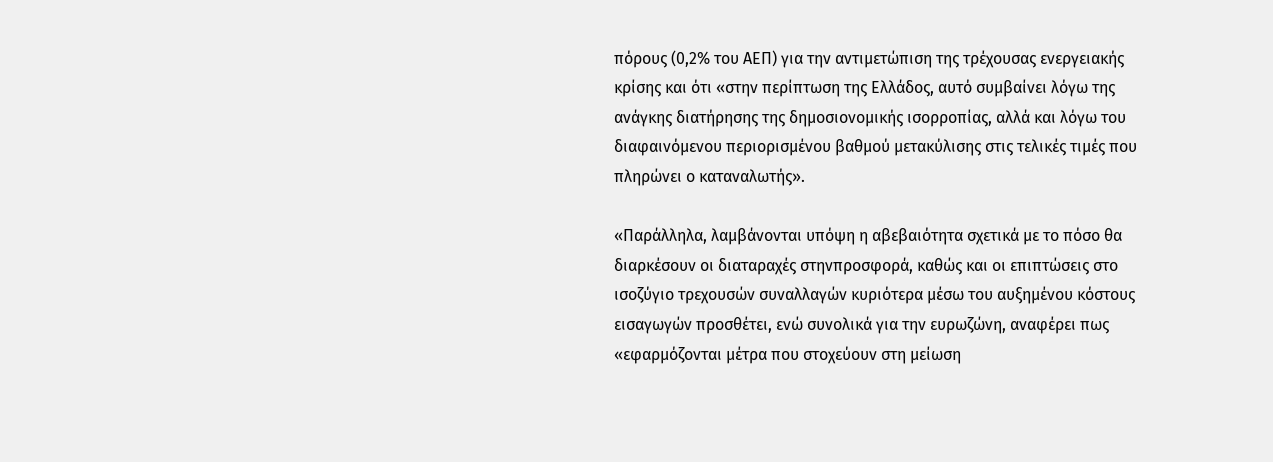πόρους (0,2% του ΑΕΠ) για την αντιμετώπιση της τρέχουσας ενεργειακής κρίσης και ότι «στην περίπτωση της Ελλάδος, αυτό συμβαίνει λόγω της ανάγκης διατήρησης της δημοσιονομικής ισορροπίας, αλλά και λόγω του διαφαινόμενου περιορισμένου βαθμού μετακύλισης στις τελικές τιμές που πληρώνει ο καταναλωτής».

«Παράλληλα, λαμβάνονται υπόψη η αβεβαιότητα σχετικά με το πόσο θα διαρκέσουν οι διαταραχές στηνπροσφορά, καθώς και οι επιπτώσεις στο ισοζύγιο τρεχουσών συναλλαγών κυριότερα μέσω του αυξημένου κόστους εισαγωγών προσθέτει, ενώ συνολικά για την ευρωζώνη, αναφέρει πως «εφαρμόζονται μέτρα που στοχεύουν στη μείωση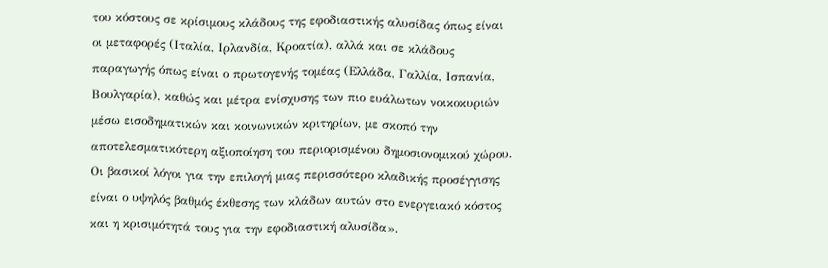του κόστους σε κρίσιμους κλάδους της εφοδιαστικής αλυσίδας όπως είναι οι μεταφορές (Ιταλία, Ιρλανδία, Κροατία), αλλά και σε κλάδους παραγωγής όπως είναι ο πρωτογενής τομέας (Ελλάδα, Γαλλία, Ισπανία, Βουλγαρία), καθώς και μέτρα ενίσχυσης των πιο ευάλωτων νοικοκυριών μέσω εισοδηματικών και κοινωνικών κριτηρίων, με σκοπό την αποτελεσματικότερη αξιοποίηση του περιορισμένου δημοσιονομικού χώρου. Οι βασικοί λόγοι για την επιλογή μιας περισσότερο κλαδικής προσέγγισης είναι ο υψηλός βαθμός έκθεσης των κλάδων αυτών στο ενεργειακό κόστος και η κρισιμότητά τους για την εφοδιαστική αλυσίδα».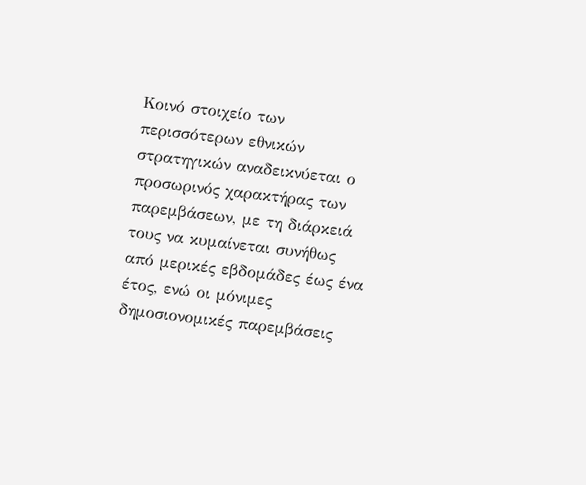Κοινό στοιχείο των περισσότερων εθνικών στρατηγικών αναδεικνύεται ο προσωρινός χαρακτήρας των παρεμβάσεων, με τη διάρκειά τους να κυμαίνεται συνήθως από μερικές εβδομάδες έως ένα έτος, ενώ οι μόνιμες δημοσιονομικές παρεμβάσεις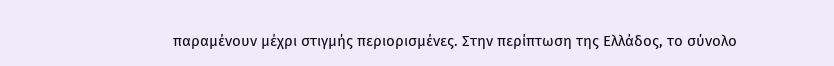παραμένουν μέχρι στιγμής περιορισμένες. Στην περίπτωση της Ελλάδος, το σύνολο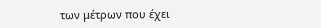των μέτρων που έχει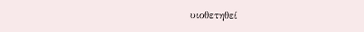υιοθετηθεί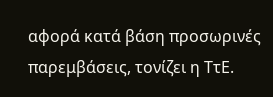αφορά κατά βάση προσωρινές παρεμβάσεις, τονίζει η ΤτΕ.